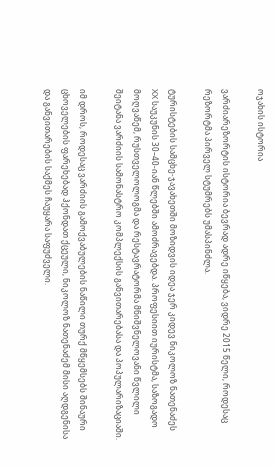ოჯახის ისტორია

ვარძიარეზორტის ისტორია ბევრად ადრე იწყება, ვიდრე 2015 წელი, როდესაც რეზორტმა პირველ სტუმრებს უმასპინძლა.

ტურისტების სამცხე-ჯავახეთში მოზიდვის იდეა ჯერ კიდევ ნიკოლოზ ნათენაძეს XX საუკუნის 30–40-იან წლებში ამოძრავებდა. პროფესიით იურისტმა, საზოგადო მოღვაწემ, რუსთველოლოგმა და რესტავრატორმა მნიშვნელოვანი წვლილი შეიტანა ვარძიის სამონასტრო კომპლექსის განვითარებასა და პოპულარიზაციაში.

იმ დროს, როდესაც ვარძიის გამოქვაბულების ნაწილი თურქ მწყემსებს შინაური ცხოველების ფარეხებად ჰქონდათ ქცეული, ნიკოლოზ ნათენაძემ მისი აღდგენისა და განვითარების საქმეს ჩაუყარა საფუძველი.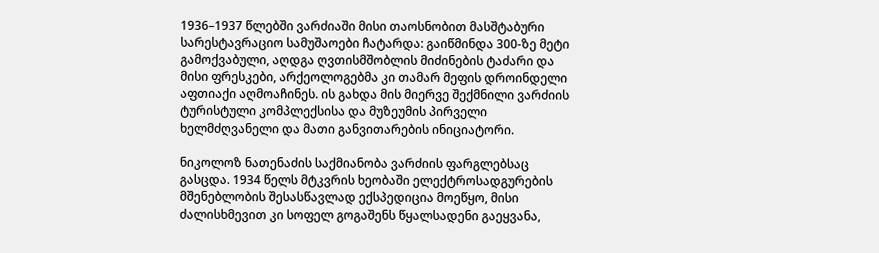1936–1937 წლებში ვარძიაში მისი თაოსნობით მასშტაბური სარესტავრაციო სამუშაოები ჩატარდა: გაიწმინდა 300-ზე მეტი გამოქვაბული, აღდგა ღვთისმშობლის მიძინების ტაძარი და მისი ფრესკები, არქეოლოგებმა კი თამარ მეფის დროინდელი აფთიაქი აღმოაჩინეს. ის გახდა მის მიერვე შექმნილი ვარძიის ტურისტული კომპლექსისა და მუზეუმის პირველი ხელმძღვანელი და მათი განვითარების ინიციატორი.

ნიკოლოზ ნათენაძის საქმიანობა ვარძიის ფარგლებსაც გასცდა. 1934 წელს მტკვრის ხეობაში ელექტროსადგურების მშენებლობის შესასწავლად ექსპედიცია მოეწყო, მისი ძალისხმევით კი სოფელ გოგაშენს წყალსადენი გაეყვანა,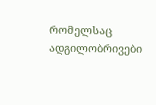რომელსაც ადგილობრივები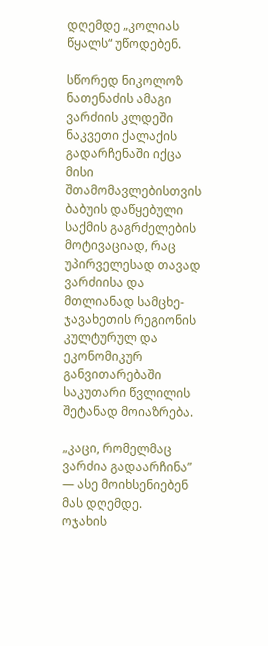დღემდე „კოლიას წყალს“ უწოდებენ.

სწორედ ნიკოლოზ ნათენაძის ამაგი ვარძიის კლდეში ნაკვეთი ქალაქის გადარჩენაში იქცა მისი შთამომავლებისთვის ბაბუის დაწყებული საქმის გაგრძელების მოტივაციად, რაც უპირველესად თავად ვარძიისა და მთლიანად სამცხე-ჯავახეთის რეგიონის კულტურულ და ეკონომიკურ განვითარებაში საკუთარი წვლილის შეტანად მოიაზრება.

„კაცი, რომელმაც ვარძია გადაარჩინა” — ასე მოიხსენიებენ მას დღემდე.
ოჯახის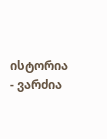ისტორია - ვარძია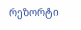რეზორტი